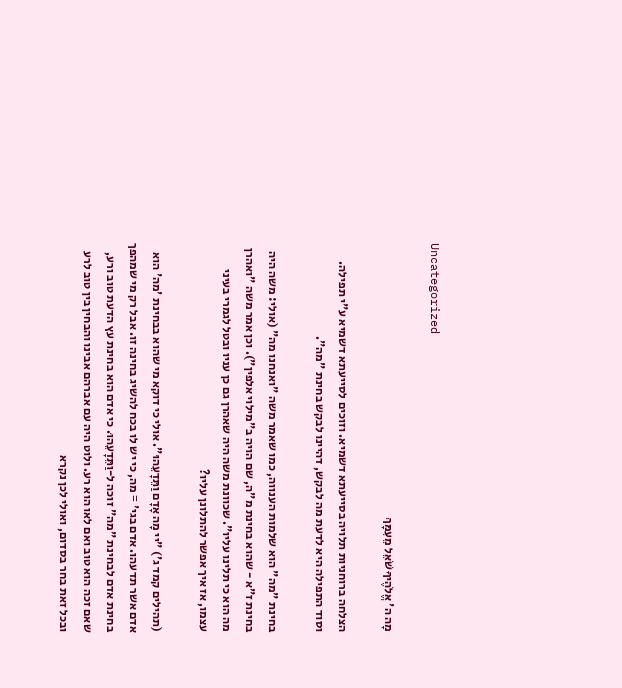Uncategorized

מָה ה' אֱלֹהֶיךָ שֹׁאֵל מֵעִמָּךְ

הצלחה ברוחניות תלויה בסייעתא דשמיא. וזוכים לסייעתא דשמיא ע"י תפילה. וסוד התפילה היא לדעת מה לבקש, דהיינו לבקש בחינת "מה".

בחינת "מה" הוא שלמות הענווה, כמו שאמר משה "ואנחנו מה" (אולי: משה היה בחינת ז"א - שהוא בחינת מ"ה, שם הויה ב"מילוי אלפין"). וכן אמר משה "ואהרן מה הוא כי תלינו עליו". שכוונת משה היה שאהרן גם כן עניו ובטל לגמרי בעיני עצמו, אז איך אפשר להתלונן עליו?

(תהילים קמד ג') "יי מָה אָדָם וַתֵּדָעֵהוּ". אולי כי דוקא מי שהוא בבחינת 'מה' הוא אדם אשר תדעהו. אדם בגי' = מה, כי יש לו בכח להשיג בחינה זו. אבל רק מי שמהפך בחינת אדם לבחינת "מה" זוכה ל-וַתֵּדָעֵהוּ. כי אדם הוא בחינת עץ הדעת טוב ורע, שאם זכה הוא טוב ואם לאו הוא רע. ולוט היה עם אברהם אבינו והבחין בין טוב לרע ובכל זאת בחר בסדום, ואולי לכן נקרא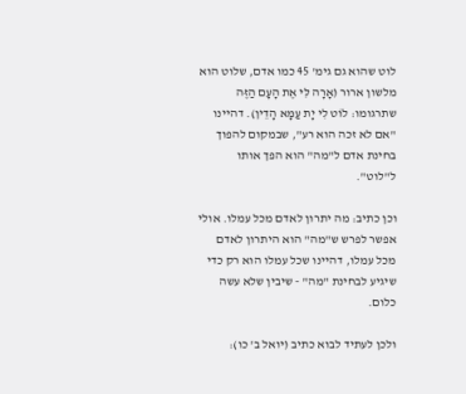לוט שהוא גם גימ' 45 כמו אדם, שלוט הוא מלשון ארור (אָרָה לִּי אֶת הָעָם הַזֶּה שתרגומו: לוֹט לִי יָת עַמָּא הָדֵין). דהיינו "אם לא זכה הוא רע", שבמקום להפוך בחינת אדם ל"מה" הוא הפך אותו ל"לוט".

וכן כתיב: מה יתרון לאדם מכל עמלו. אולי אפשר לפרש ש"מה" הוא היתרון לאדם מכל עמלו, דהיינו שכל עמלו הוא רק כדי שיגיע לבחינת "מה" - שיבין שלא עשה כלום.

ולכן לעתיד לבוא כתיב (יואל ב' כו):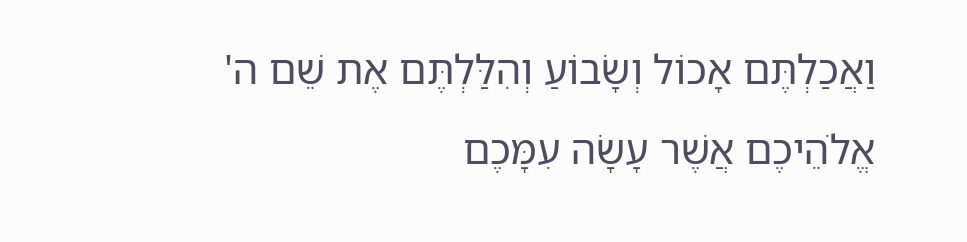וַאֲכַלְתֶּם אָכוֹל וְשָׂבוֹעַ וְהִלַּלְתֶּם אֶת שֵׁם ה' אֱלֹהֵיכֶם אֲשֶׁר עָשָׂה עִמָּכֶם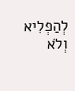לְהַפְלִיא וְלֹא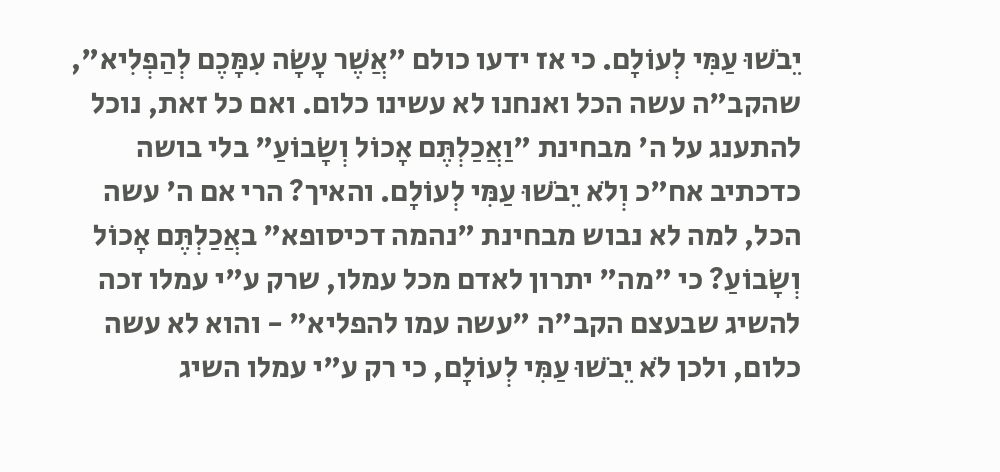יֵבֹשׁוּ עַמִּי לְעוֹלָם. כי אז ידעו כולם "אֲשֶׁר עָשָׂה עִמָּכֶם לְהַפְלִיא", שהקב"ה עשה הכל ואנחנו לא עשינו כלום. ואם כל זאת, נוכל להתענג על ה' מבחינת "וַאֲכַלְתֶּם אָכוֹל וְשָׂבוֹעַ" בלי בושה כדכתיב אח"כ וְלֹא יֵבֹשׁוּ עַמִּי לְעוֹלָם. והאיך? הרי אם ה' עשה הכל, למה לא נבוש מבחינת "נהמה דכיסופא" באֲכַלְתֶּם אָכוֹל וְשָׂבוֹעַ? כי "מה" יתרון לאדם מכל עמלו, שרק ע"י עמלו זכה להשיג שבעצם הקב"ה "עשה עמו להפליא" - והוא לא עשה כלום, ולכן לֹא יֵבֹשׁוּ עַמִּי לְעוֹלָם, כי רק ע"י עמלו השיג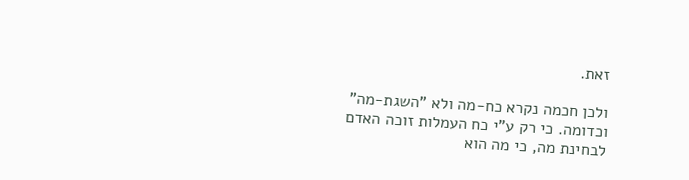זאת.

ולכן חכמה נקרא כח-מה ולא "השגת-מה" וכדומה. כי רק ע"י כח העמלות זוכה האדם לבחינת מה, כי מה הוא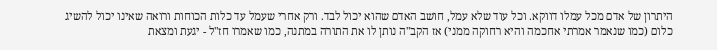היתרון של אדם מכל עמלו דווקא. וכל עוד שלא עמל, חושב האדם שהוא יכול לבד. ורק אחרי שעמל עד כלות הכוחות ורואה שאינו יכול להשיג כלום (כמו שנאמר אמרתי אחכמה והיא רחוקה ממני) אז הקב"ה נותן לו את התורה במתנה, כמו שאמרו חז"ל - יגעת ומצאת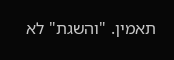תאמין. "והשגת" לא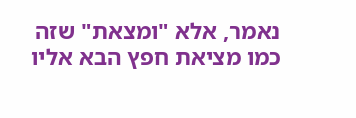נאמר, אלא "ומצאת" שזה כמו מציאת חפץ הבא אליו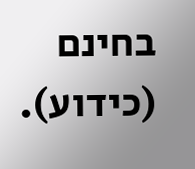בחינם (כידוע).